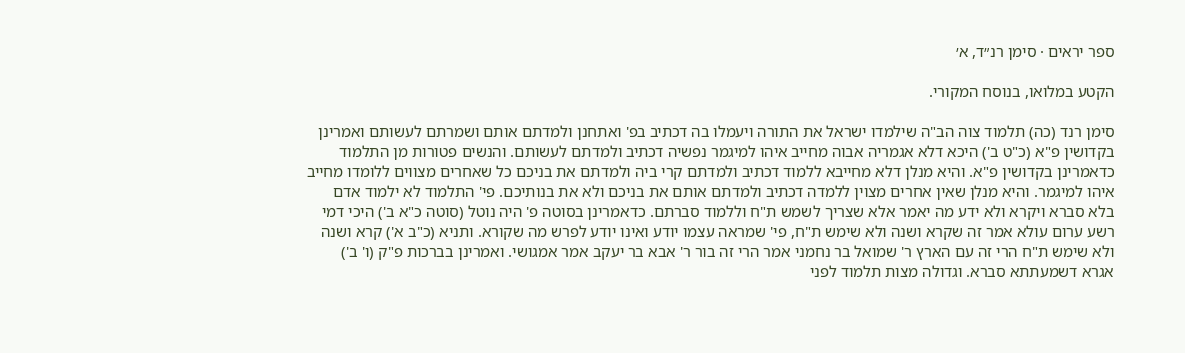ספר יראים · סימן רנ״ד, א׳

הקטע במלואו, בנוסח המקורי.

סימן רנד (כה) תלמוד צוה הב"ה שילמדו ישראל את התורה ויעמלו בה דכתיב בפ' ואתחנן ולמדתם אותם ושמרתם לעשותם ואמרינן בקדושין פ"א (כ"ט ב') היכא דלא אגמריה אבוה מחייב איהו למיגמר נפשיה דכתיב ולמדתם לעשותם. והנשים פטורות מן התלמוד כדאמרינן בקדושין פ"א. והיא מנלן דלא מחייבא ללמוד דכתיב ולמדתם קרי ביה ולמדתם את בניכם כל שאחרים מצווים ללומדו מחייב איהו למיגמר. והיא מנלן שאין אחרים מצוין ללמדה דכתיב ולמדתם אותם את בניכם ולא את בנותיכם. פי' התלמוד לא ילמוד אדם בלא סברא ויקרא ולא ידע מה יאמר אלא שצריך לשמש ת"ח וללמוד סברתם. כדאמרינן בסוטה פ' היה נוטל (סוטה כ"א ב') היכי דמי רשע ערום עולא אמר זה שקרא ושנה ולא שימש ת"ח, פי' שמראה עצמו יודע ואינו יודע לפרש מה שקורא. ותניא (כ"ב א') קרא ושנה ולא שימש ת"ח הרי זה עם הארץ ר' שמואל בר נחמני אמר הרי זה בור ר' אבא בר יעקב אמר אמגושי. ואמרינן בברכות פ"ק (ו' ב') אגרא דשמעתתא סברא. וגדולה מצות תלמוד לפני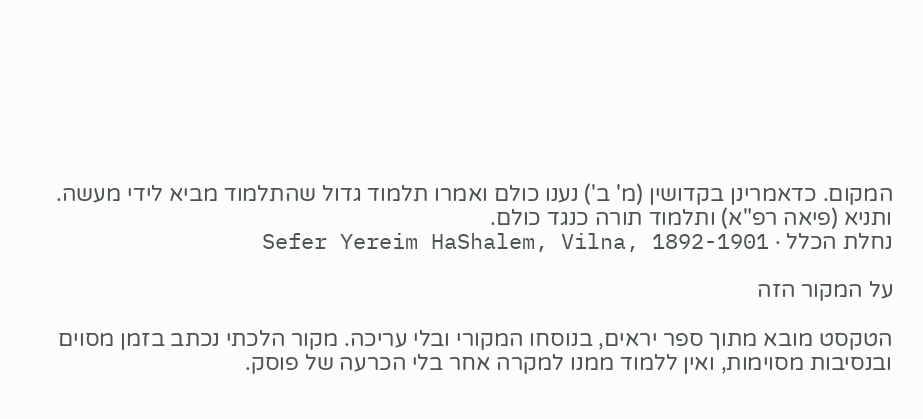המקום. כדאמרינן בקדושין (מ' ב') נענו כולם ואמרו תלמוד גדול שהתלמוד מביא לידי מעשה. ותניא (פיאה רפ"א) ותלמוד תורה כנגד כולם.
נחלת הכלל · Sefer Yereim HaShalem, Vilna, 1892-1901

על המקור הזה

הטקסט מובא מתוך ספר יראים, בנוסחו המקורי ובלי עריכה. מקור הלכתי נכתב בזמן מסוים ובנסיבות מסוימות, ואין ללמוד ממנו למקרה אחר בלי הכרעה של פוסק.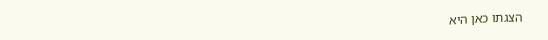הצגתו כאן היא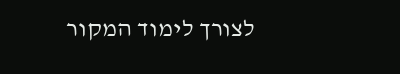לצורך לימוד המקור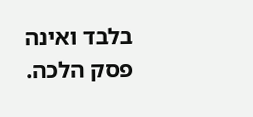בלבד ואינה פסק הלכה.